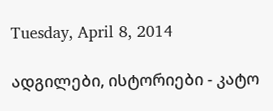Tuesday, April 8, 2014

ადგილები, ისტორიები - კატო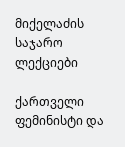მიქელაძის საჯარო ლექციები

ქართველი ფემინისტი და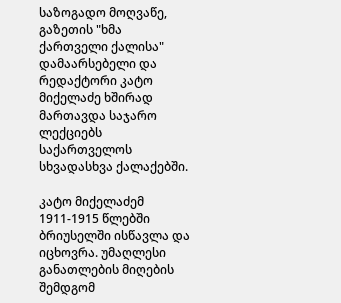საზოგადო მოღვაწე, გაზეთის "ხმა ქართველი ქალისა" დამაარსებელი და რედაქტორი კატო მიქელაძე ხშირად მართავდა საჯარო ლექციებს საქართველოს სხვადასხვა ქალაქებში.

კატო მიქელაძემ 1911-1915 წლებში ბრიუსელში ისწავლა და იცხოვრა. უმაღლესი განათლების მიღების შემდგომ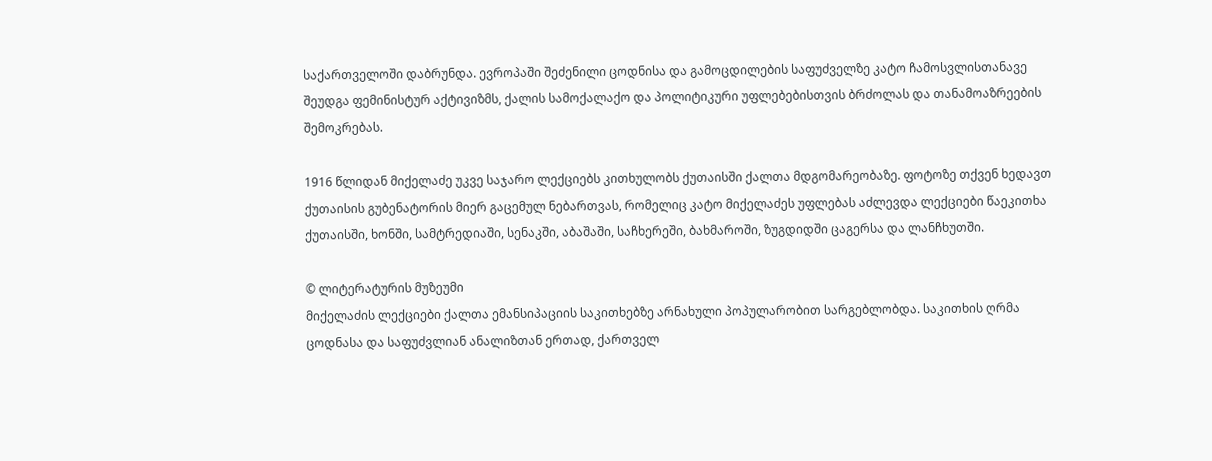საქართველოში დაბრუნდა. ევროპაში შეძენილი ცოდნისა და გამოცდილების საფუძველზე კატო ჩამოსვლისთანავე შეუდგა ფემინისტურ აქტივიზმს, ქალის სამოქალაქო და პოლიტიკური უფლებებისთვის ბრძოლას და თანამოაზრეების შემოკრებას.

1916 წლიდან მიქელაძე უკვე საჯარო ლექციებს კითხულობს ქუთაისში ქალთა მდგომარეობაზე. ფოტოზე თქვენ ხედავთ ქუთაისის გუბენატორის მიერ გაცემულ ნებართვას, რომელიც კატო მიქელაძეს უფლებას აძლევდა ლექციები წაეკითხა ქუთაისში, ხონში, სამტრედიაში, სენაკში, აბაშაში, საჩხერეში, ბახმაროში, ზუგდიდში ცაგერსა და ლანჩხუთში.

© ლიტერატურის მუზეუმი
მიქელაძის ლექციები ქალთა ემანსიპაციის საკითხებზე არნახული პოპულარობით სარგებლობდა. საკითხის ღრმა ცოდნასა და საფუძვლიან ანალიზთან ერთად, ქართველ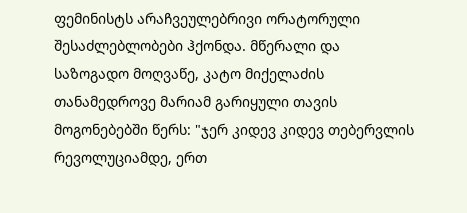ფემინისტს არაჩვეულებრივი ორატორული შესაძლებლობები ჰქონდა. მწერალი და საზოგადო მოღვაწე, კატო მიქელაძის თანამედროვე მარიამ გარიყული თავის მოგონებებში წერს: "ჯერ კიდევ კიდევ თებერვლის რევოლუციამდე, ერთ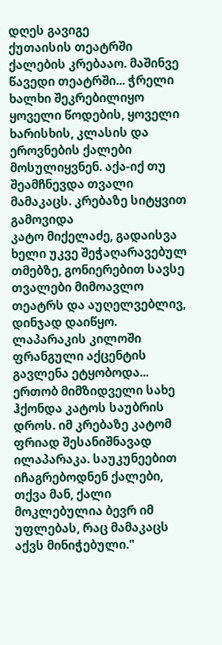დღეს გავიგე
ქუთაისის თეატრში ქალების კრებააო. მაშინვე წავედი თეატრში... ჭრელი ხალხი შეკრებილიყო ყოველი წოდების, ყოველი ხარისხის, კლასის და ეროვნების ქალები
მოსულიყვნენ. აქა-იქ თუ შეამჩნევდა თვალი მამაკაცს. კრებაზე სიტყვით გამოვიდა
კატო მიქელაძე, გადაისვა ხელი უკვე შეჭაღარავებულ თმებზე, გონიერებით სავსე თვალები მიმოავლო თეატრს და აუღელვებლივ, დინჯად დაიწყო. ლაპარაკის კილოში ფრანგული აქცენტის გავლენა ეტყობოდა... ერთობ მიმზიდველი სახე ჰქონდა კატოს საუბრის დროს. იმ კრებაზე კატომ ფრიად შესანიშნავად ილაპარაკა. საუკუნეებით
იჩაგრებოდნენ ქალები, თქვა მან, ქალი მოკლებულია ბევრ იმ უფლებას, რაც მამაკაცს
აქვს მინიჭებული."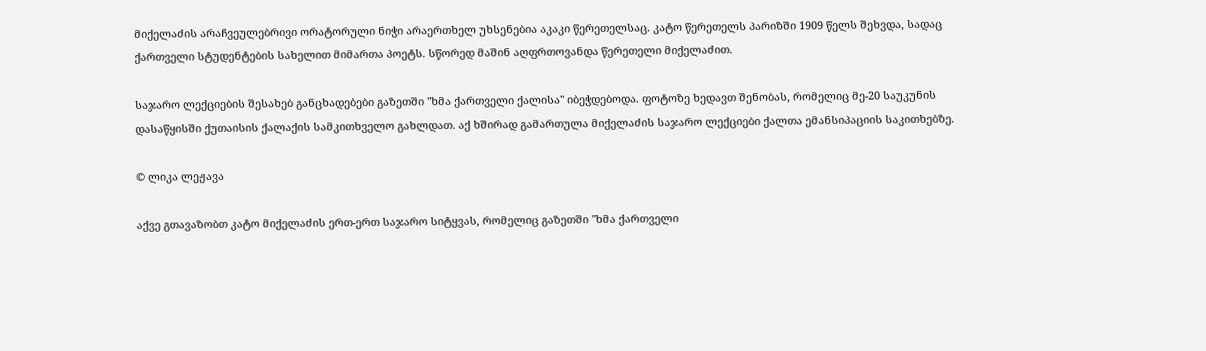მიქელაძის არაჩვეულებრივი ორატორული ნიჭი არაერთხელ უხსენებია აკაკი წერეთელსაც. კატო წერეთელს პარიზში 1909 წელს შეხვდა, სადაც ქართველი სტუდენტების სახელით მიმართა პოეტს. სწორედ მაშინ აღფრთოვანდა წერეთელი მიქელაძით.

საჯარო ლექციების შესახებ განცხადებები გაზეთში "ხმა ქართველი ქალისა" იბეჭდებოდა. ფოტოზე ხედავთ შენობას, რომელიც მე-20 საუკუნის დასაწყისში ქუთაისის ქალაქის სამკითხველო გახლდათ. აქ ხშირად გამართულა მიქელაძის საჯარო ლექციები ქალთა ემანსიპაციის საკითხებზე.

© ლიკა ლეჟავა

აქვე გთავაზობთ კატო მიქელაძის ერთ-ერთ საჯარო სიტყვას, რომელიც გაზეთში "ხმა ქართველი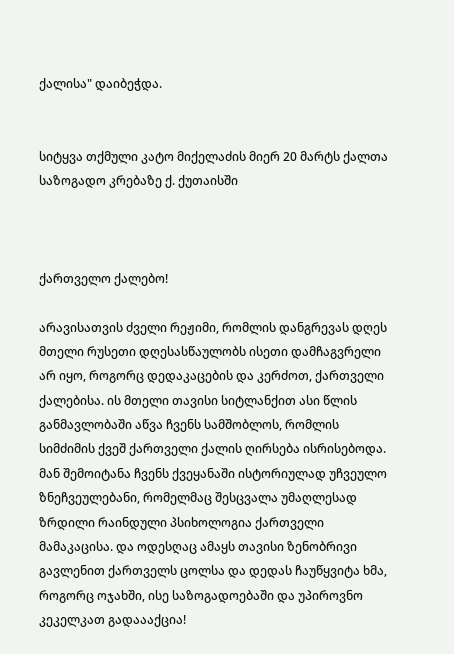ქალისა" დაიბეჭდა.


სიტყვა თქმული კატო მიქელაძის მიერ 20 მარტს ქალთა საზოგადო კრებაზე ქ. ქუთაისში



ქართველო ქალებო!

არავისათვის ძველი რეჟიმი, რომლის დანგრევას დღეს მთელი რუსეთი დღესასწაულობს ისეთი დამჩაგვრელი არ იყო, როგორც დედაკაცების და კერძოთ, ქართველი ქალებისა. ის მთელი თავისი სიტლანქით ასი წლის განმავლობაში აწვა ჩვენს სამშობლოს, რომლის სიმძიმის ქვეშ ქართველი ქალის ღირსება ისრისებოდა. მან შემოიტანა ჩვენს ქვეყანაში ისტორიულად უჩვეულო ზნეჩვეულებანი, რომელმაც შესცვალა უმაღლესად ზრდილი რაინდული პსიხოლოგია ქართველი მამაკაცისა. და ოდესღაც ამაყს თავისი ზენობრივი გავლენით ქართველს ცოლსა და დედას ჩაუწყვიტა ხმა, როგორც ოჯახში, ისე საზოგადოებაში და უპიროვნო კეკელკათ გადაააქცია!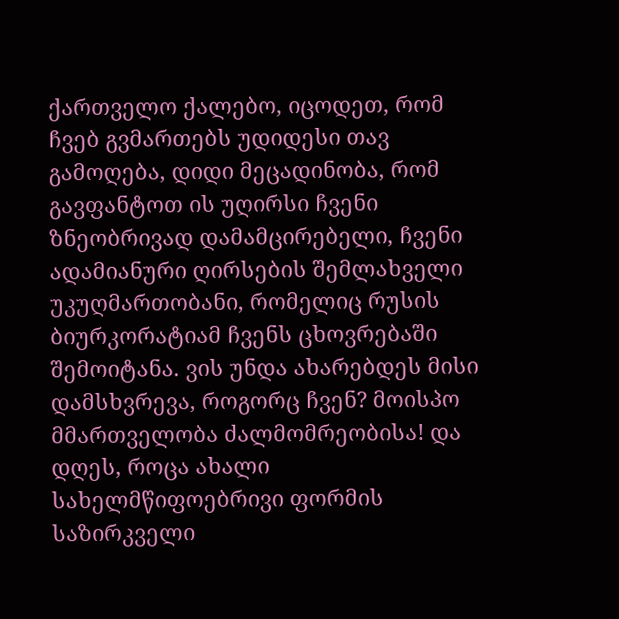ქართველო ქალებო, იცოდეთ, რომ ჩვებ გვმართებს უდიდესი თავ გამოღება, დიდი მეცადინობა, რომ გავფანტოთ ის უღირსი ჩვენი ზნეობრივად დამამცირებელი, ჩვენი ადამიანური ღირსების შემლახველი უკუღმართობანი, რომელიც რუსის ბიურკორატიამ ჩვენს ცხოვრებაში შემოიტანა. ვის უნდა ახარებდეს მისი დამსხვრევა, როგორც ჩვენ? მოისპო მმართველობა ძალმომრეობისა! და დღეს, როცა ახალი სახელმწიფოებრივი ფორმის საზირკველი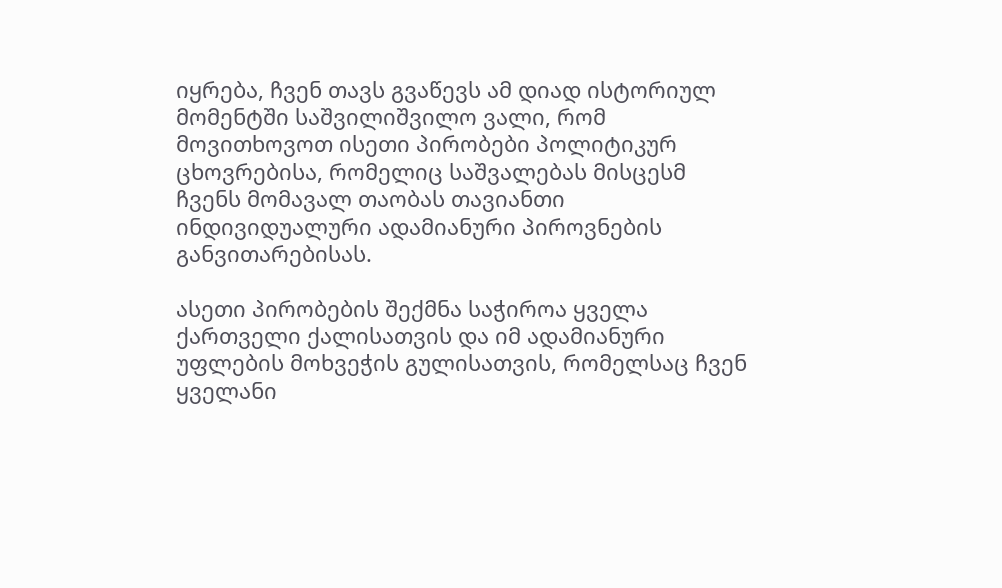იყრება, ჩვენ თავს გვაწევს ამ დიად ისტორიულ მომენტში საშვილიშვილო ვალი, რომ მოვითხოვოთ ისეთი პირობები პოლიტიკურ ცხოვრებისა, რომელიც საშვალებას მისცესმ ჩვენს მომავალ თაობას თავიანთი ინდივიდუალური ადამიანური პიროვნების განვითარებისას.

ასეთი პირობების შექმნა საჭიროა ყველა ქართველი ქალისათვის და იმ ადამიანური უფლების მოხვეჭის გულისათვის, რომელსაც ჩვენ ყველანი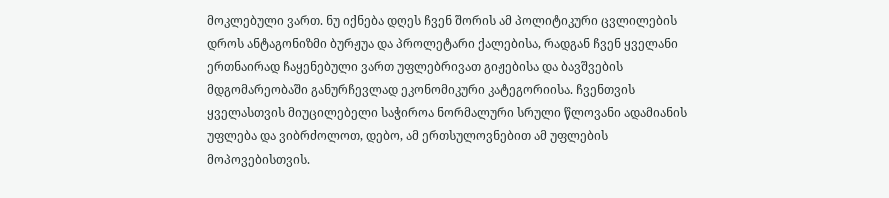მოკლებული ვართ. ნუ იქნება დღეს ჩვენ შორის ამ პოლიტიკური ცვლილების დროს ანტაგონიზმი ბურჟუა და პროლეტარი ქალებისა, რადგან ჩვენ ყველანი ერთნაირად ჩაყენებული ვართ უფლებრივათ გიჟებისა და ბავშვების მდგომარეობაში განურჩევლად ეკონომიკური კატეგორიისა. ჩვენთვის ყველასთვის მიუცილებელი საჭიროა ნორმალური სრული წლოვანი ადამიანის უფლება და ვიბრძოლოთ, დებო, ამ ერთსულოვნებით ამ უფლების მოპოვებისთვის.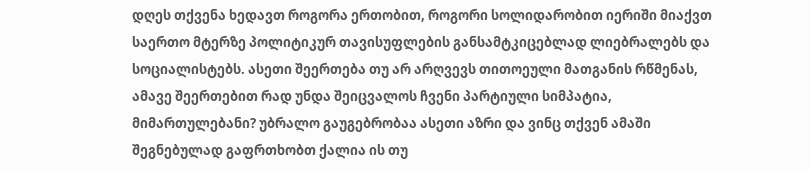დღეს თქვენა ხედავთ როგორა ერთობით, როგორი სოლიდარობით იერიში მიაქვთ საერთო მტერზე პოლიტიკურ თავისუფლების განსამტკიცებლად ლიებრალებს და სოციალისტებს. ასეთი შეერთება თუ არ არღვევს თითოეული მათგანის რწმენას, ამავე შეერთებით რად უნდა შეიცვალოს ჩვენი პარტიული სიმპატია, მიმართულებანი? უბრალო გაუგებრობაა ასეთი აზრი და ვინც თქვენ ამაში შეგნებულად გაფრთხობთ ქალია ის თუ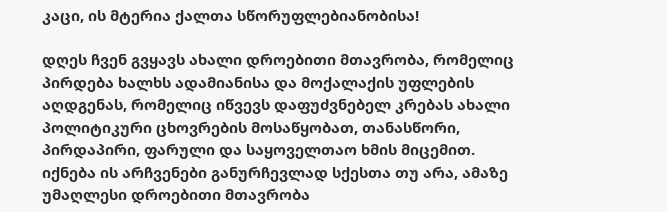კაცი, ის მტერია ქალთა სწორუფლებიანობისა!

დღეს ჩვენ გვყავს ახალი დროებითი მთავრობა, რომელიც პირდება ხალხს ადამიანისა და მოქალაქის უფლების აღდგენას, რომელიც იწვევს დაფუძვნებელ კრებას ახალი პოლიტიკური ცხოვრების მოსაწყობათ, თანასწორი, პირდაპირი, ფარული და საყოველთაო ხმის მიცემით. იქნება ის არჩვენები განურჩევლად სქესთა თუ არა, ამაზე უმაღლესი დროებითი მთავრობა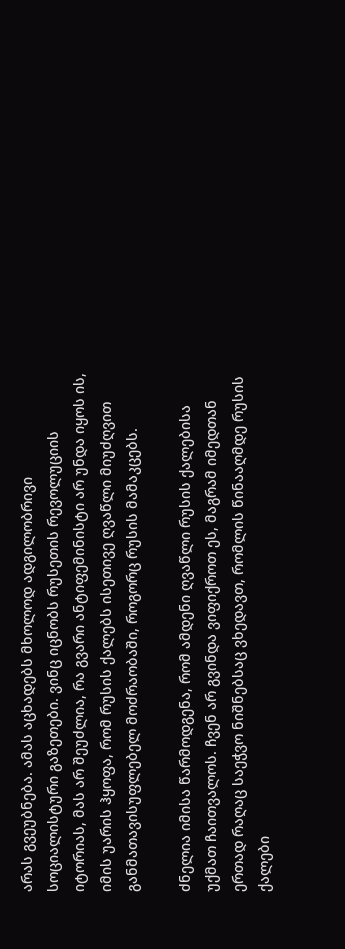არას გვეუბნება. ამას აცხადებს მხოლოდ ადგილობრივი სოციალისტური გაზეთები. ვინც იცნობს რუსეთის რევოლუციის იტორიას, მას არ შეუძლია, რა გვარი ანტიფემინისტი არ უნდა იყოს ის, იმის უარის ჰყოფა, რომ რუსის ქალებს ისეთივე ღვაწლი მიუძღვით განმათავისუფლებელ მოძრაობაში, როგორც რუსის მამაკცებს.

ძნელია იმისა წარმოდგენა, რომ ამდენი ღვაწლი რუსის ქალებისა უქმათ ჩაითვალოს. ჩვენ არ გვინდა ვიფიქროთ ეს, მაგრამ იმედთან ერთად რაღაც საეჭვო ნიშნებსაც ვხედავთ, რომლის წინააღმდე რუსის ქალები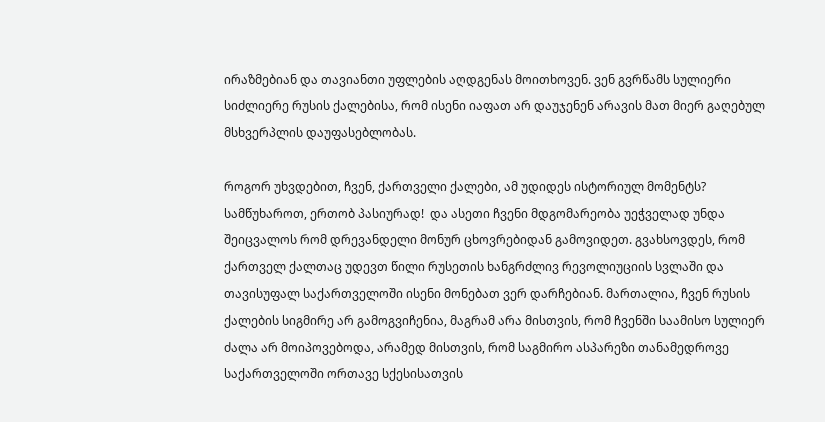ირაზმებიან და თავიანთი უფლების აღდგენას მოითხოვენ. ვენ გვრწამს სულიერი სიძლიერე რუსის ქალებისა, რომ ისენი იაფათ არ დაუჯენენ არავის მათ მიერ გაღებულ მსხვერპლის დაუფასებლობას.

როგორ უხვდებით, ჩვენ, ქართველი ქალები, ამ უდიდეს ისტორიულ მომენტს? სამწუხაროთ, ერთობ პასიურად!  და ასეთი ჩვენი მდგომარეობა უეჭველად უნდა შეიცვალოს რომ დრევანდელი მონურ ცხოვრებიდან გამოვიდეთ. გვახსოვდეს, რომ ქართველ ქალთაც უდევთ წილი რუსეთის ხანგრძლივ რევოლიუციის სვლაში და თავისუფალ საქართველოში ისენი მონებათ ვერ დარჩებიან. მართალია, ჩვენ რუსის ქალების სიგმირე არ გამოგვიჩენია, მაგრამ არა მისთვის, რომ ჩვენში საამისო სულიერ ძალა არ მოიპოვებოდა, არამედ მისთვის, რომ საგმირო ასპარეზი თანამედროვე საქართველოში ორთავე სქესისათვის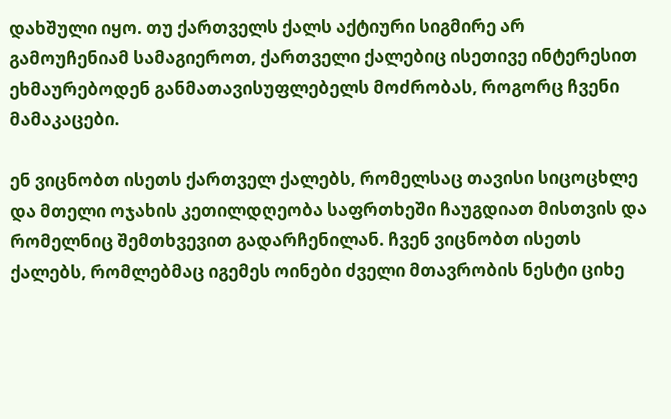დახშული იყო. თუ ქართველს ქალს აქტიური სიგმირე არ გამოუჩენიამ სამაგიეროთ, ქართველი ქალებიც ისეთივე ინტერესით ეხმაურებოდენ განმათავისუფლებელს მოძრობას, როგორც ჩვენი მამაკაცები.

ენ ვიცნობთ ისეთს ქართველ ქალებს, რომელსაც თავისი სიცოცხლე და მთელი ოჯახის კეთილდღეობა საფრთხეში ჩაუგდიათ მისთვის და რომელნიც შემთხვევით გადარჩენილან. ჩვენ ვიცნობთ ისეთს ქალებს, რომლებმაც იგემეს ოინები ძველი მთავრობის ნესტი ციხე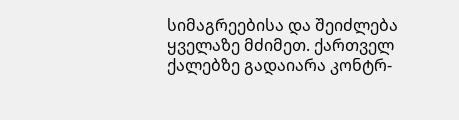სიმაგრეებისა და შეიძლება ყველაზე მძიმეთ. ქართველ ქალებზე გადაიარა კონტრ-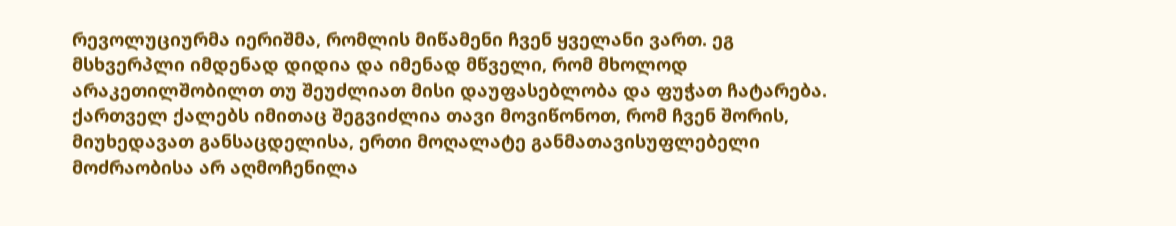რევოლუციურმა იერიშმა, რომლის მიწამენი ჩვენ ყველანი ვართ. ეგ მსხვერპლი იმდენად დიდია და იმენად მწველი, რომ მხოლოდ არაკეთილშობილთ თუ შეუძლიათ მისი დაუფასებლობა და ფუჭათ ჩატარება. ქართველ ქალებს იმითაც შეგვიძლია თავი მოვიწონოთ, რომ ჩვენ შორის, მიუხედავათ განსაცდელისა, ერთი მოღალატე განმათავისუფლებელი მოძრაობისა არ აღმოჩენილა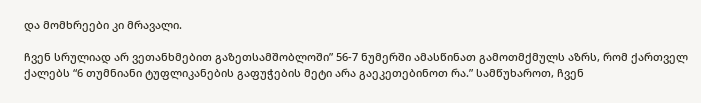და მომხრეები კი მრავალი.

ჩვენ სრულიად არ ვეთანხმებით გაზეთსამშობლოში” 56-7 ნუმერში ამასწინათ გამოთმქმულს აზრს, რომ ქართველ ქალებს “6 თუმნიანი ტუფლიკანების გაფუჭების მეტი არა გაეკეთებინოთ რა.” სამწუხაროთ, ჩვენ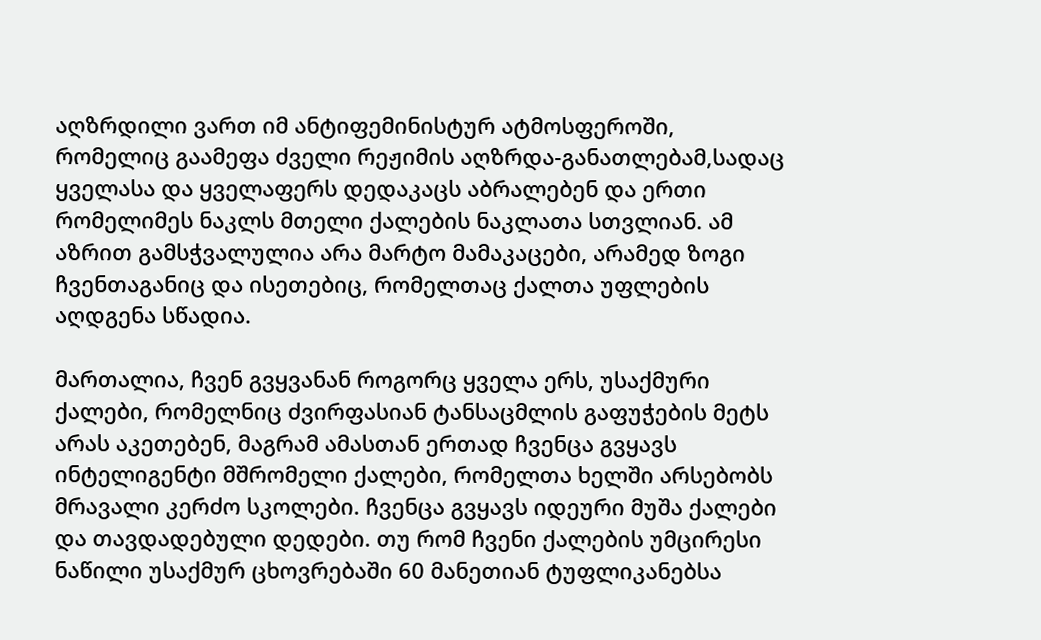აღზრდილი ვართ იმ ანტიფემინისტურ ატმოსფეროში, რომელიც გაამეფა ძველი რეჟიმის აღზრდა-განათლებამ,სადაც ყველასა და ყველაფერს დედაკაცს აბრალებენ და ერთი რომელიმეს ნაკლს მთელი ქალების ნაკლათა სთვლიან. ამ აზრით გამსჭვალულია არა მარტო მამაკაცები, არამედ ზოგი ჩვენთაგანიც და ისეთებიც, რომელთაც ქალთა უფლების აღდგენა სწადია.

მართალია, ჩვენ გვყვანან როგორც ყველა ერს, უსაქმური ქალები, რომელნიც ძვირფასიან ტანსაცმლის გაფუჭების მეტს არას აკეთებენ, მაგრამ ამასთან ერთად ჩვენცა გვყავს ინტელიგენტი მშრომელი ქალები, რომელთა ხელში არსებობს მრავალი კერძო სკოლები. ჩვენცა გვყავს იდეური მუშა ქალები და თავდადებული დედები. თუ რომ ჩვენი ქალების უმცირესი ნაწილი უსაქმურ ცხოვრებაში 60 მანეთიან ტუფლიკანებსა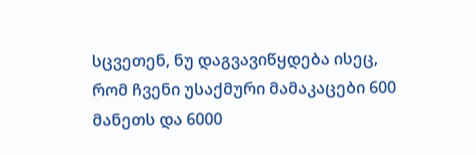სცვეთენ, ნუ დაგვავიწყდება ისეც, რომ ჩვენი უსაქმური მამაკაცები 600 მანეთს და 6000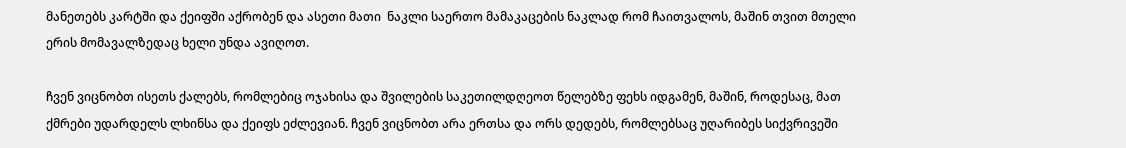მანეთებს კარტში და ქეიფში აქრობენ და ასეთი მათი  ნაკლი საერთო მამაკაცების ნაკლად რომ ჩაითვალოს, მაშინ თვით მთელი ერის მომავალზედაც ხელი უნდა ავიღოთ.

ჩვენ ვიცნობთ ისეთს ქალებს, რომლებიც ოჯახისა და შვილების საკეთილდღეოთ წელებზე ფეხს იდგამენ, მაშინ, როდესაც, მათ ქმრები უდარდელს ლხინსა და ქეიფს ეძლევიან. ჩვენ ვიცნობთ არა ერთსა და ორს დედებს, რომლებსაც უღარიბეს სიქვრივეში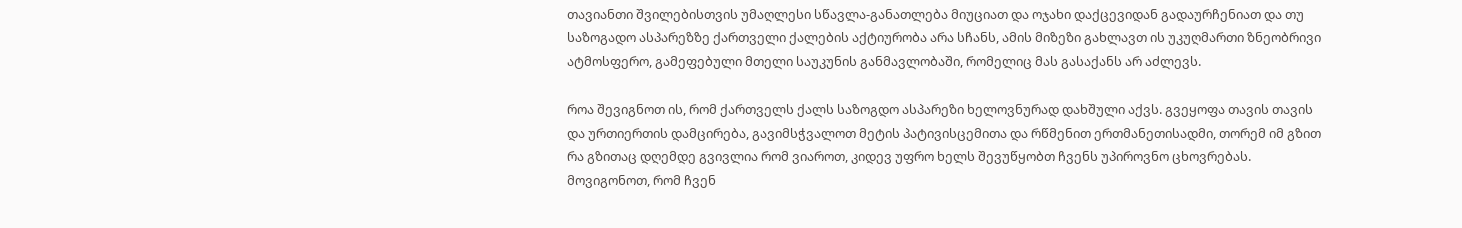თავიანთი შვილებისთვის უმაღლესი სწავლა-განათლება მიუციათ და ოჯახი დაქცევიდან გადაურჩენიათ და თუ საზოგადო ასპარეზზე ქართველი ქალების აქტიურობა არა სჩანს, ამის მიზეზი გახლავთ ის უკუღმართი ზნეობრივი ატმოსფერო, გამეფებული მთელი საუკუნის განმავლობაში, რომელიც მას გასაქანს არ აძლევს.

როა შევიგნოთ ის, რომ ქართველს ქალს საზოგდო ასპარეზი ხელოვნურად დახშული აქვს. გვეყოფა თავის თავის და ურთიერთის დამცირება, გავიმსჭვალოთ მეტის პატივისცემითა და რწმენით ერთმანეთისადმი, თორემ იმ გზით რა გზითაც დღემდე გვივლია რომ ვიაროთ, კიდევ უფრო ხელს შევუწყობთ ჩვენს უპიროვნო ცხოვრებას. მოვიგონოთ, რომ ჩვენ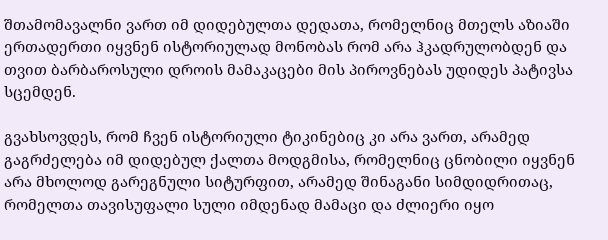შთამომავალნი ვართ იმ დიდებულთა დედათა, რომელნიც მთელს აზიაში ერთადერთი იყვნენ ისტორიულად მონობას რომ არა ჰკადრულობდენ და თვით ბარბაროსული დროის მამაკაცები მის პიროვნებას უდიდეს პატივსა სცემდენ.

გვახსოვდეს, რომ ჩვენ ისტორიული ტიკინებიც კი არა ვართ, არამედ გაგრძელება იმ დიდებულ ქალთა მოდგმისა, რომელნიც ცნობილი იყვნენ არა მხოლოდ გარეგნული სიტურფით, არამედ შინაგანი სიმდიდრითაც, რომელთა თავისუფალი სული იმდენად მამაცი და ძლიერი იყო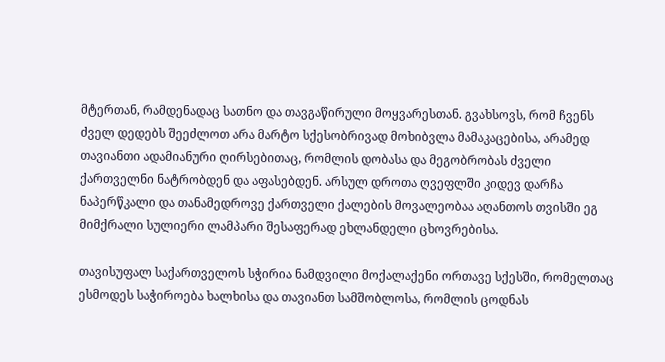მტერთან, რამდენადაც სათნო და თავგაწირული მოყვარესთან. გვახსოვს, რომ ჩვენს ძველ დედებს შეეძლოთ არა მარტო სქესობრივად მოხიბვლა მამაკაცებისა, არამედ თავიანთი ადამიანური ღირსებითაც, რომლის დობასა და მეგობრობას ძველი ქართველნი ნატრობდენ და აფასებდენ. არსულ დროთა ღვეფლში კიდევ დარჩა ნაპერწკალი და თანამედროვე ქართველი ქალების მოვალეობაა აღანთოს თვისში ეგ მიმქრალი სულიერი ლამპარი შესაფერად ეხლანდელი ცხოვრებისა.

თავისუფალ საქართველოს სჭირია ნამდვილი მოქალაქენი ორთავე სქესში, რომელთაც ესმოდეს საჭიროება ხალხისა და თავიანთ სამშობლოსა, რომლის ცოდნას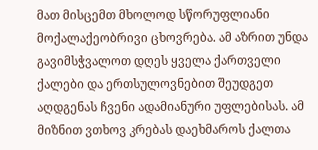მათ მისცემთ მხოლოდ სწორუფლიანი მოქალაქეობრივი ცხოვრება. ამ აზრით უნდა გავიმსჭვალოთ დღეს ყველა ქართველი ქალები და ერთსულოვნებით შეუდგეთ აღდგენას ჩვენი ადამიანური უფლებისას. ამ მიზნით ვთხოვ კრებას დაეხმაროს ქალთა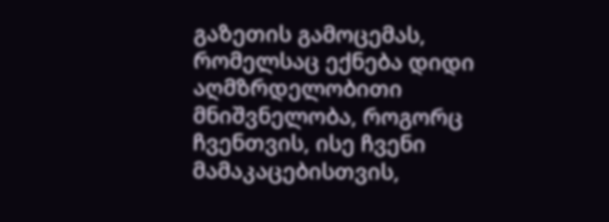გაზეთის გამოცემას, რომელსაც ექნება დიდი აღმზრდელობითი მნიშვნელობა, როგორც ჩვენთვის, ისე ჩვენი მამაკაცებისთვის,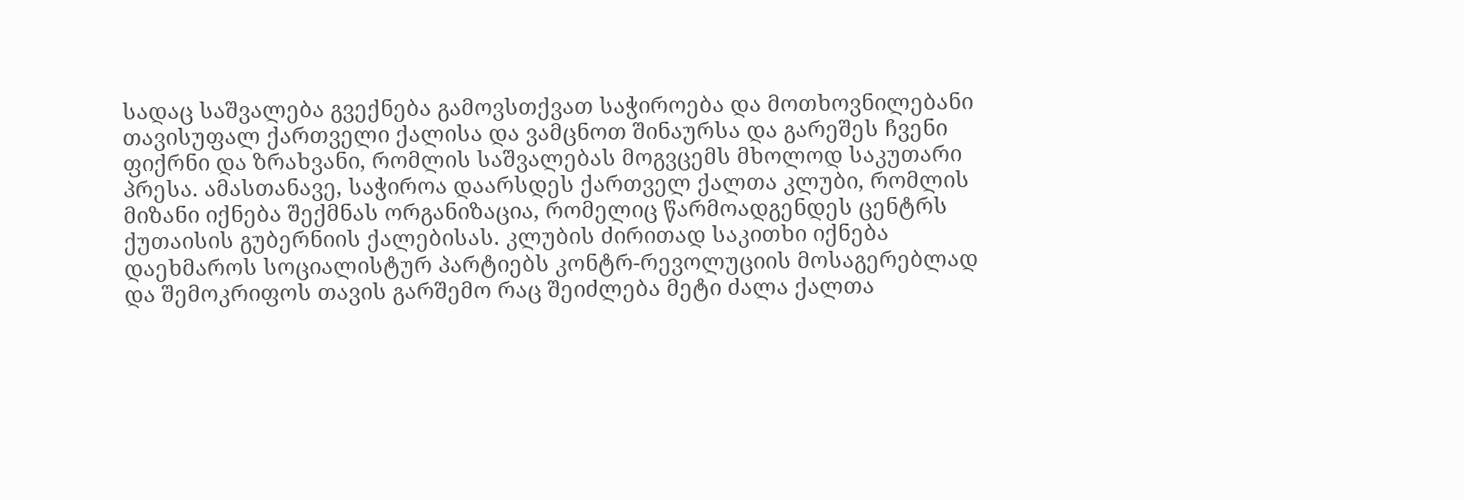სადაც საშვალება გვექნება გამოვსთქვათ საჭიროება და მოთხოვნილებანი თავისუფალ ქართველი ქალისა და ვამცნოთ შინაურსა და გარეშეს ჩვენი ფიქრნი და ზრახვანი, რომლის საშვალებას მოგვცემს მხოლოდ საკუთარი პრესა. ამასთანავე, საჭიროა დაარსდეს ქართველ ქალთა კლუბი, რომლის მიზანი იქნება შექმნას ორგანიზაცია, რომელიც წარმოადგენდეს ცენტრს ქუთაისის გუბერნიის ქალებისას. კლუბის ძირითად საკითხი იქნება დაეხმაროს სოციალისტურ პარტიებს კონტრ-რევოლუციის მოსაგერებლად და შემოკრიფოს თავის გარშემო რაც შეიძლება მეტი ძალა ქალთა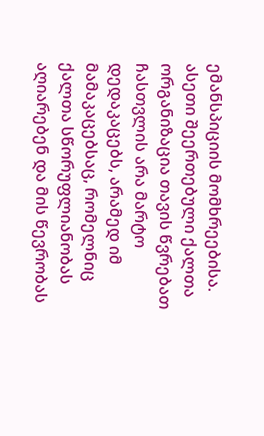ემანსპიციის მომხრეებისა. ასეთი შეერთებული ქალთა ორგანიზაცია თავის წვრებათ ჩასთვლის არა მარტო დედაკაცებს, არამედ იმ მამაკაცებსაც, რომელნიც ქალთა სწორუფლიანობას აღიარებენ და მის წევრობას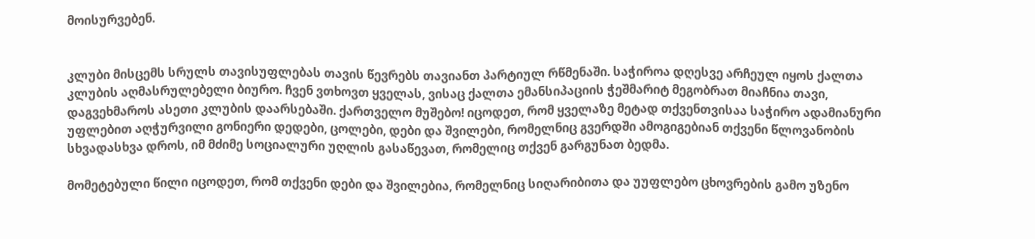მოისურვებენ.


კლუბი მისცემს სრულს თავისუფლებას თავის წევრებს თავიანთ პარტიულ რწმენაში. საჭიროა დღესვე არჩეულ იყოს ქალთა კლუბის აღმასრულებელი ბიურო. ჩვენ ვთხოვთ ყველას, ვისაც ქალთა ემანსიპაციის ჭეშმარიტ მეგობრათ მიაჩნია თავი, დაგვეხმაროს ასეთი კლუბის დაარსებაში. ქართველო მუშებო! იცოდეთ, რომ ყველაზე მეტად თქვენთვისაა საჭირო ადამიანური უფლებით აღჭურვილი გონიერი დედები, ცოლები, დები და შვილები, რომელნიც გვერდში ამოგიგებიან თქვენი წლოვანობის სხვადასხვა დროს, იმ მძიმე სოციალური უღლის გასაწევათ, რომელიც თქვენ გარგუნათ ბედმა.

მომეტებული წილი იცოდეთ, რომ თქვენი დები და შვილებია, რომელნიც სიღარიბითა და უუფლებო ცხოვრების გამო უზენო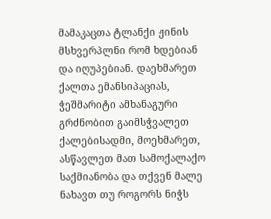მამაკაცთა ტლანქი ჟინის მსხვერპლნი რომ ხდებიან და იღუპებიან. დაეხმარეთ ქალთა ემანსიპაციას, ჭეშმარიტი ამხანაგური გრძნობით გაიმსჭვალეთ ქალებისადმი, მოეხმარეთ, ასწავლეთ მათ სამოქალაქო საქმიანობა და თქვენ მალე ნახავთ თუ როგორს ნიჭს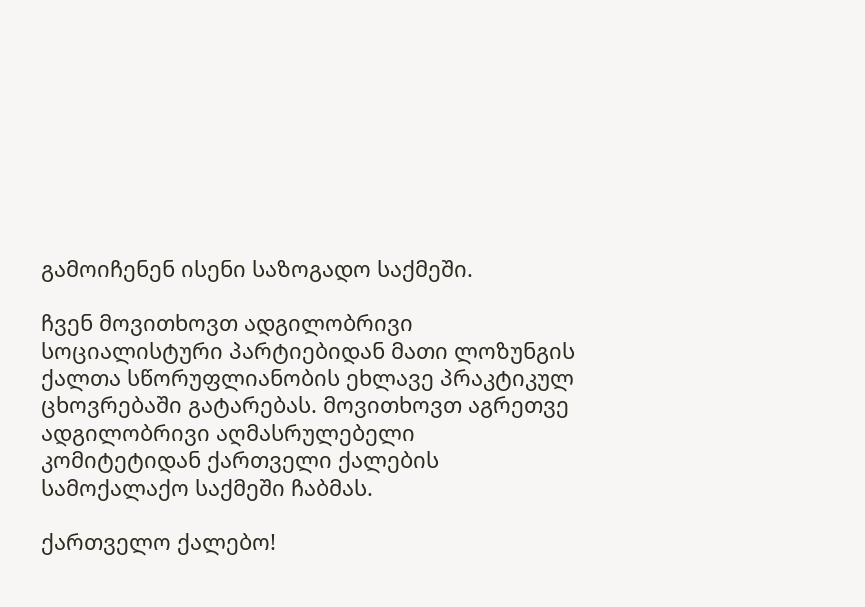გამოიჩენენ ისენი საზოგადო საქმეში.

ჩვენ მოვითხოვთ ადგილობრივი სოციალისტური პარტიებიდან მათი ლოზუნგის ქალთა სწორუფლიანობის ეხლავე პრაკტიკულ ცხოვრებაში გატარებას. მოვითხოვთ აგრეთვე ადგილობრივი აღმასრულებელი კომიტეტიდან ქართველი ქალების სამოქალაქო საქმეში ჩაბმას.

ქართველო ქალებო!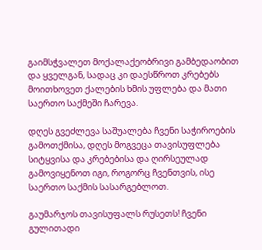გაიმსჭვალეთ მოქალაქეობრივი გამბედაობით და ყველგან, სადაც კი დაესწროთ კრებებს მოითხოვეთ ქალების ხმის უფლება და მათი საერთო საქმეში ჩარევა.

დღეს გვეძლევა საშუალება ჩვენი საჭიროების გამოთქმისა, დღეს მოგვეცა თავისუფლება სიტყვისა და კრებებისა და ღირსეულად გამოვიყენოთ იგი, როგორც ჩვენთვის, ისე საერთო საქმის სასარგებლოთ.

გაუმარჯოს თავისუფალს რუსეთს! ჩვენი გულითადი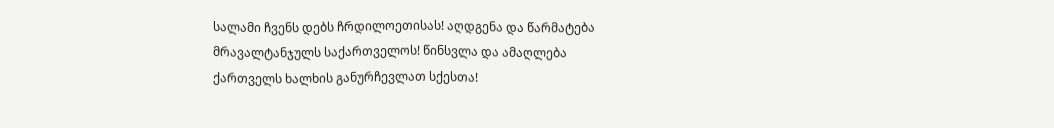სალამი ჩვენს დებს ჩრდილოეთისას! აღდგენა და წარმატება მრავალტანჯულს საქართველოს! წინსვლა და ამაღლება ქართველს ხალხის განურჩევლათ სქესთა!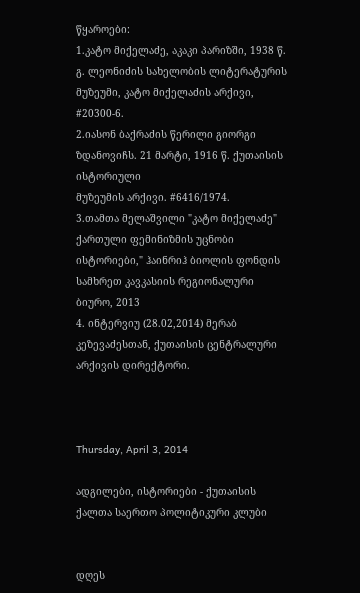წყაროები:
1.კატო მიქელაძე, აკაკი პარიზში, 1938 წ. გ. ლეონიძის სახელობის ლიტერატურის მუზეუმი, კატო მიქელაძის არქივი, #20300-6.
2.იასონ ბაქრაძის წერილი გიორგი ზდანოვიჩს. 21 მარტი, 1916 წ. ქუთაისის ისტორიული
მუზეუმის არქივი. #6416/1974.
3.თამთა მელაშვილი "კატო მიქელაძე" ქართული ფემინიზმის უცნობი ისტორიები," ჰაინრიჰ ბიოლის ფონდის სამხრეთ კავკასიის რეგიონალური ბიურო, 2013
4. ინტერვიუ (28.02,2014) მერაბ კეზევაძესთან, ქუთაისის ცენტრალური არქივის დირექტორი.



Thursday, April 3, 2014

ადგილები, ისტორიები - ქუთაისის ქალთა საერთო პოლიტიკური კლუბი


დღეს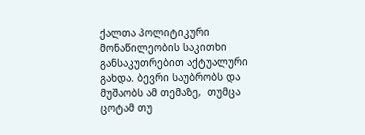ქალთა პოლიტიკური მონაწილეობის საკითხი განსაკუთრებით აქტუალური გახდა. ბევრი საუბრობს და მუშაობს ამ თემაზე,  თუმცა ცოტამ თუ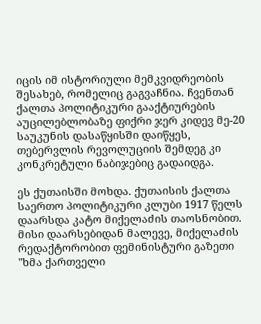იცის იმ ისტორიული მემკვიდრეობის შესახებ, რომელიც გაგვაჩნია. ჩვენთან ქალთა პოლიტიკური გააქტიურების აუცილებლობაზე ფიქრი ჯერ კიდევ მე-20 საუკუნის დასაწყისში დაიწყეს, თებერვლის რევოლუციის შემდეგ კი კონკრეტული ნაბიჯებიც გადაიდგა.

ეს ქუთაისში მოხდა. ქუთაისის ქალთა საერთო პოლიტიკური კლუბი 1917 წელს დაარსდა კატო მიქელაძის თაოსნობით. მისი დაარსებიდან მალევე, მიქელაძის რედაქტორობით ფემინისტური გაზეთი "ხმა ქართველი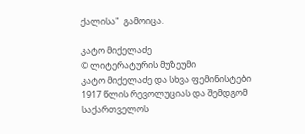ქალისა"  გამოიცა.

კატო მიქელაძე
© ლიტერატურის მუზეუმი
კატო მიქელაძე და სხვა ფემინისტები
1917 წლის რევოლუციას და შემდგომ საქართველოს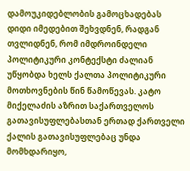დამოუკიდებლობის გამოცხადებას დიდი იმედებით შეხვდნენ, რადგან თვლიდნენ, რომ იმდროინდელი პოლიტიკური კონტექსტი ძალიან უწყობდა ხელს ქალთა პოლიტიკური მოთხოვნების წინ წამოწევას. კატო მიქელაძის აზრით საქართველოს გათავისუფლებასთან ერთად ქართველი ქალის გათავისუფლებაც უნდა მომხდარიყო,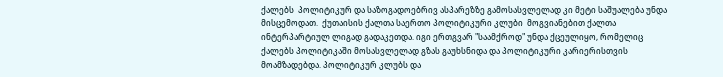ქალებს  პოლიტიკურ და საზოგადოებრივ ასპარეზზე გამოსასვლელად კი მეტი საშუალება უნდა მისცემოდათ.  ქუთაისის ქალთა საერთო პოლიტიკური კლუბი  მოგვიანებით ქალთა ინტერპარტიულ ლიგად გადაკეთდა. იგი ერთგვარ "საამქროდ" უნდა ქცეულიყო, რომელიც ქალებს პოლიტიკაში მოსასვლელად გზას გაუხსნიდა და პოლიტიკური კარიერისთვის მოამზადებდა. პოლიტიკურ კლუბს და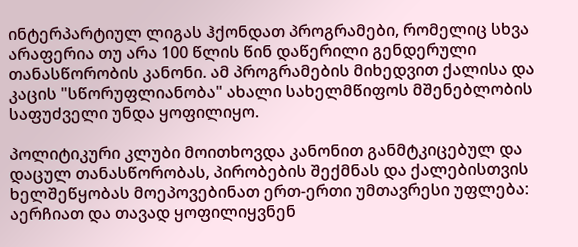ინტერპარტიულ ლიგას ჰქონდათ პროგრამები, რომელიც სხვა არაფერია თუ არა 100 წლის წინ დაწერილი გენდერული თანასწორობის კანონი. ამ პროგრამების მიხედვით ქალისა და კაცის "სწორუფლიანობა" ახალი სახელმწიფოს მშენებლობის საფუძველი უნდა ყოფილიყო.

პოლიტიკური კლუბი მოითხოვდა კანონით განმტკიცებულ და დაცულ თანასწორობას, პირობების შექმნას და ქალებისთვის ხელშეწყობას მოეპოვებინათ ერთ-ერთი უმთავრესი უფლება: აერჩიათ და თავად ყოფილიყვნენ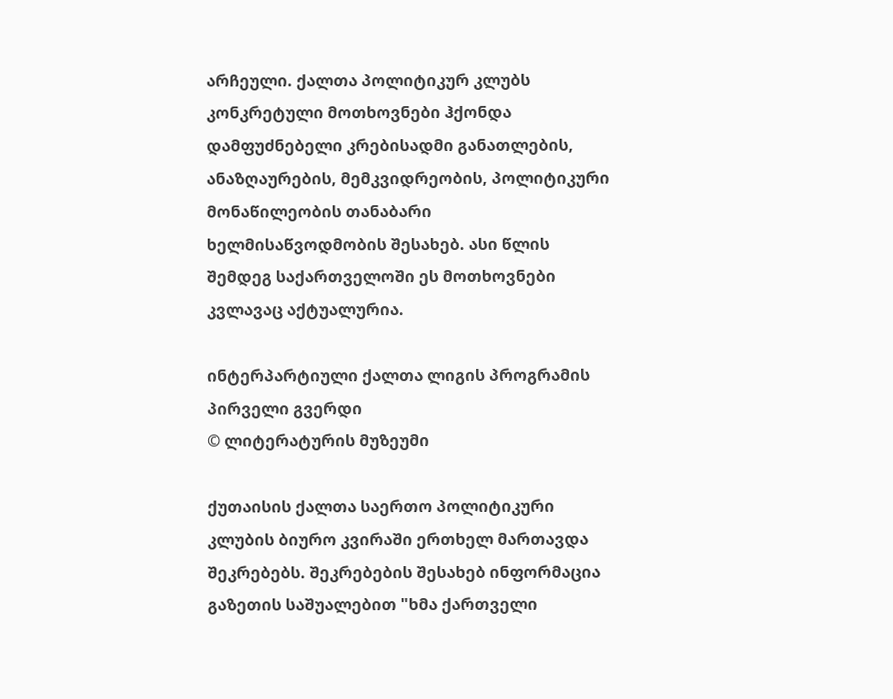არჩეული. ქალთა პოლიტიკურ კლუბს კონკრეტული მოთხოვნები ჰქონდა დამფუძნებელი კრებისადმი განათლების, ანაზღაურების, მემკვიდრეობის, პოლიტიკური მონაწილეობის თანაბარი ხელმისაწვოდმობის შესახებ. ასი წლის შემდეგ საქართველოში ეს მოთხოვნები კვლავაც აქტუალურია.

ინტერპარტიული ქალთა ლიგის პროგრამის პირველი გვერდი
© ლიტერატურის მუზეუმი

ქუთაისის ქალთა საერთო პოლიტიკური კლუბის ბიურო კვირაში ერთხელ მართავდა შეკრებებს. შეკრებების შესახებ ინფორმაცია გაზეთის საშუალებით "ხმა ქართველი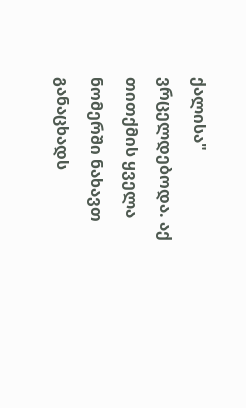ქალისა" ვრცელდებოდა. აქ თითქმის ყველა ნომერში ნახავთ განაცხადს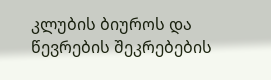კლუბის ბიუროს და წევრების შეკრებების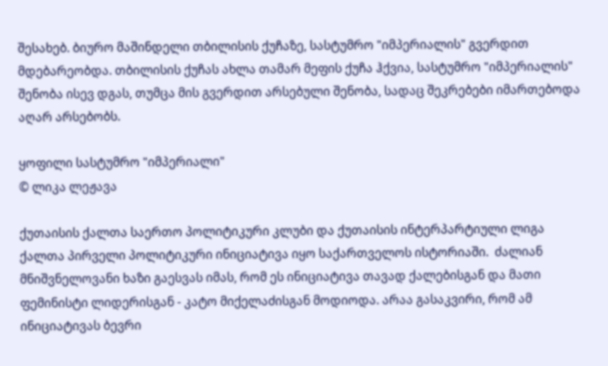შესახებ. ბიურო მაშინდელი თბილისის ქუჩაზე, სასტუმრო "იმპერიალის" გვერდით მდებარეობდა. თბილისის ქუჩას ახლა თამარ მეფის ქუჩა ჰქვია, სასტუმრო "იმპერიალის" შენობა ისევ დგას, თუმცა მის გვერდით არსებული შენობა, სადაც შეკრებები იმართებოდა აღარ არსებობს.

ყოფილი სასტუმრო "იმპერიალი"
© ლიკა ლეჟავა

ქუთაისის ქალთა საერთო პოლიტიკური კლუბი და ქუთაისის ინტერპარტიული ლიგა
ქალთა პირველი პოლიტიკური ინიციატივა იყო საქართველოს ისტორიაში.  ძალიან მნიშვნელოვანი ხაზი გაესვას იმას, რომ ეს ინიციატივა თავად ქალებისგან და მათი ფემინისტი ლიდერისგან - კატო მიქელაძისგან მოდიოდა. არაა გასაკვირი, რომ ამ ინიციატივას ბევრი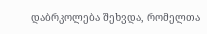დაბრკოლება შეხვდა, რომელთა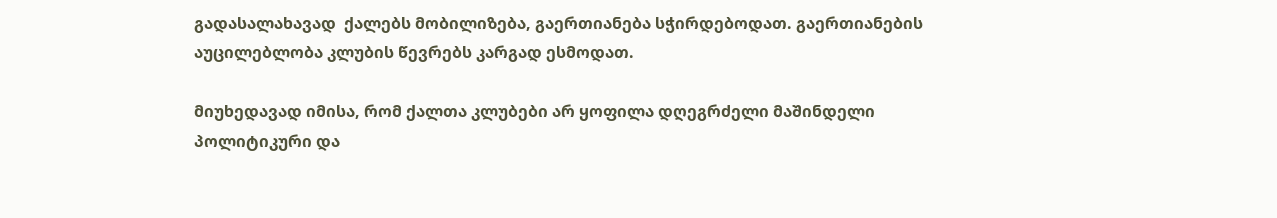გადასალახავად  ქალებს მობილიზება, გაერთიანება სჭირდებოდათ. გაერთიანების აუცილებლობა კლუბის წევრებს კარგად ესმოდათ.

მიუხედავად იმისა, რომ ქალთა კლუბები არ ყოფილა დღეგრძელი მაშინდელი პოლიტიკური და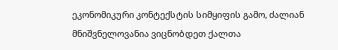ეკონომიკური კონტექსტის სიმყიფის გამო, ძალიან მნიშვნელოვანია ვიცნობდეთ ქალთა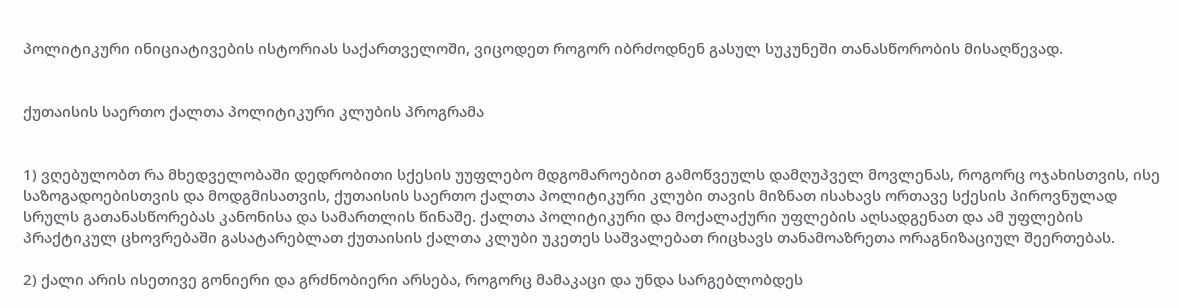პოლიტიკური ინიციატივების ისტორიას საქართველოში, ვიცოდეთ როგორ იბრძოდნენ გასულ სუკუნეში თანასწორობის მისაღწევად.


ქუთაისის საერთო ქალთა პოლიტიკური კლუბის პროგრამა


1) ვღებულობთ რა მხედველობაში დედრობითი სქესის უუფლებო მდგომაროებით გამოწვეულს დამღუპველ მოვლენას, როგორც ოჯახისთვის, ისე საზოგადოებისთვის და მოდგმისათვის, ქუთაისის საერთო ქალთა პოლიტიკური კლუბი თავის მიზნათ ისახავს ორთავე სქესის პიროვნულად სრულს გათანასწორებას კანონისა და სამართლის წინაშე. ქალთა პოლიტიკური და მოქალაქური უფლების აღსადგენათ და ამ უფლების პრაქტიკულ ცხოვრებაში გასატარებლათ ქუთაისის ქალთა კლუბი უკეთეს საშვალებათ რიცხავს თანამოაზრეთა ორაგნიზაციულ შეერთებას.

2) ქალი არის ისეთივე გონიერი და გრძნობიერი არსება, როგორც მამაკაცი და უნდა სარგებლობდეს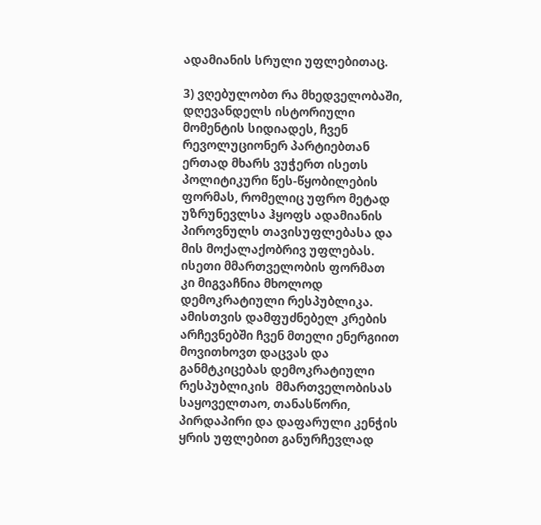ადამიანის სრული უფლებითაც.

3) ვღებულობთ რა მხედველობაში, დღევანდელს ისტორიული მომენტის სიდიადეს, ჩვენ რევოლუციონერ პარტიებთან ერთად მხარს ვუჭერთ ისეთს პოლიტიკური წეს-წყობილების ფორმას, რომელიც უფრო მეტად უზრუნევლსა ჰყოფს ადამიანის პიროვნულს თავისუფლებასა და მის მოქალაქობრივ უფლებას. ისეთი მმართველობის ფორმათ კი მიგვაჩნია მხოლოდ დემოკრატიული რესპუბლიკა. ამისთვის დამფუძნებელ კრების არჩევნებში ჩვენ მთელი ენერგიით მოვითხოვთ დაცვას და განმტკიცებას დემოკრატიული რესპუბლიკის  მმართველობისას საყოველთაო, თანასწორი, პირდაპირი და დაფარული კენჭის ყრის უფლებით განურჩევლად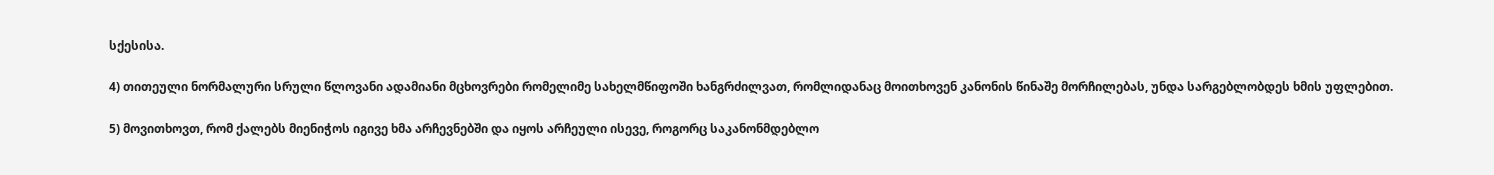სქესისა.

4) თითეული ნორმალური სრული წლოვანი ადამიანი მცხოვრები რომელიმე სახელმწიფოში ხანგრძილვათ, რომლიდანაც მოითხოვენ კანონის წინაშე მორჩილებას, უნდა სარგებლობდეს ხმის უფლებით.

5) მოვითხოვთ, რომ ქალებს მიენიჭოს იგივე ხმა არჩევნებში და იყოს არჩეული ისევე, როგორც საკანონმდებლო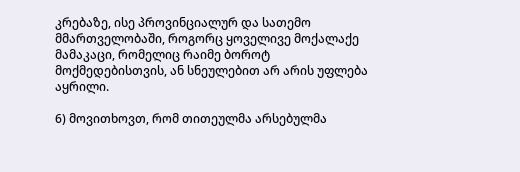კრებაზე, ისე პროვინციალურ და სათემო მმართველობაში, როგორც ყოველივე მოქალაქე მამაკაცი, რომელიც რაიმე ბოროტ მოქმედებისთვის, ან სნეულებით არ არის უფლება აყრილი.

6) მოვითხოვთ, რომ თითეულმა არსებულმა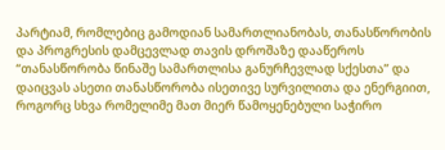პარტიამ, რომლებიც გამოდიან სამართლიანობას, თანასწორობის და პროგრესის დამცევლად თავის დროშაზე დააწეროს “თანასწორობა წინაშე სამართლისა განურჩევლად სქესთა” და დაიცვას ასეთი თანასწორობა ისეთივე სურვილითა და ენერგიით, როგორც სხვა რომელიმე მათ მიერ წამოყენებული საჭირო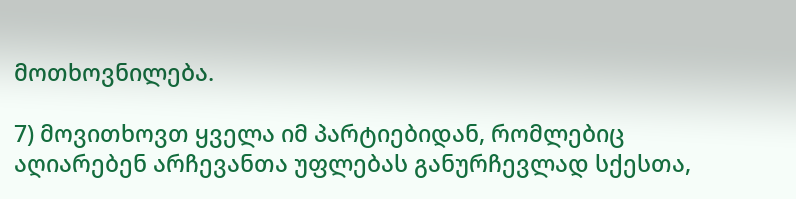მოთხოვნილება.

7) მოვითხოვთ ყველა იმ პარტიებიდან, რომლებიც აღიარებენ არჩევანთა უფლებას განურჩევლად სქესთა,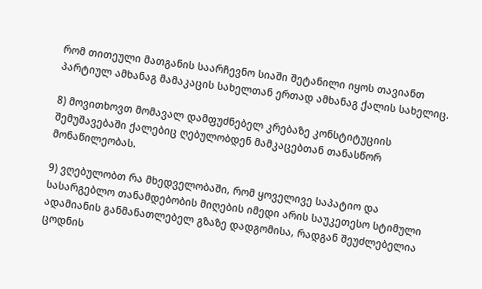რომ თითეული მათგანის საარჩევნო სიაში შეტანილი იყოს თავიანთ პარტიულ ამხანაგ მამაკაცის სახელთან ერთად ამხანაგ ქალის სახელიც.

8) მოვითხოვთ მომავალ დამფუძნებელ კრებაზე კონსტიტუციის შემუშავებაში ქალებიც ღებულობდენ მამკაცებთან თანასწორ მონაწილეობას.

9) ვღებულობთ რა მხედველობაში, რომ ყოველივე საპატიო და სასარგებლო თანამდებობის მიღების იმედი არის საუკეთესო სტიმული ადამიანის განმანათლებელ გზაზე დადგომისა, რადგან შეუძლებელია ცოდნის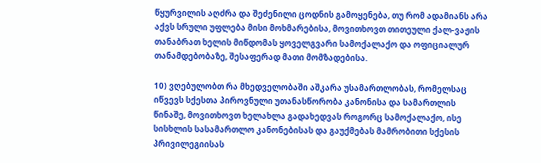წყურვილის აღძრა და შეძენილი ცოდნის გამოყენება, თუ რომ ადამიანს არა აქვს სრული უფლება მისი მოხმარებისა, მოვითხოვთ თითეული ქალ-ვაჟის თანაბრათ ხელის მიწდომას ყოველგვარი სამოქალაქო და ოფიციალურ თანამდებობაზე, შესაფერად მათი მომზადებისა.

10) ვღებულობთ რა მხედველობაში აშკარა უსამართლობას, რომელსაც იწვევს სქესთა პიროვნული უთანასწორობა კანონისა და სამართლის წინაშე, მოვითხოვთ ხელახლა გადახედვას როგორც სამოქალაქო, ისე სისხლის სასამართლო კანონებისას და გაუქმებას მამრობითი სქესის პრივილეგიისას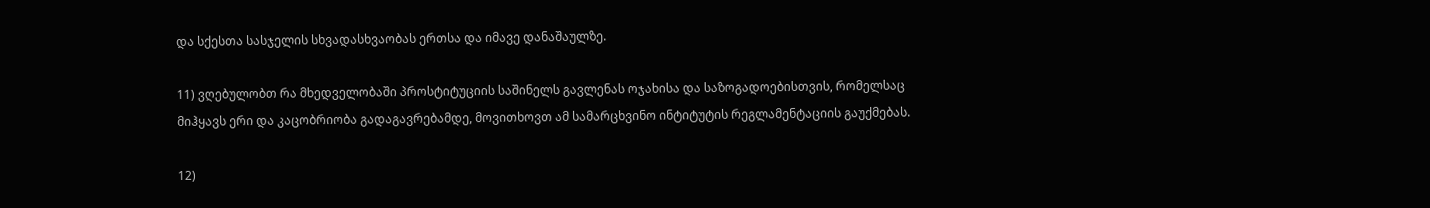და სქესთა სასჯელის სხვადასხვაობას ერთსა და იმავე დანაშაულზე.

11) ვღებულობთ რა მხედველობაში პროსტიტუციის საშინელს გავლენას ოჯახისა და საზოგადოებისთვის, რომელსაც მიჰყავს ერი და კაცობრიობა გადაგავრებამდე, მოვითხოვთ ამ სამარცხვინო ინტიტუტის რეგლამენტაციის გაუქმებას.

12)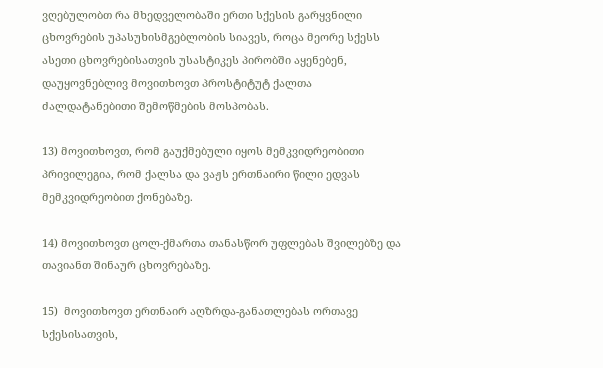ვღებულობთ რა მხედველობაში ერთი სქესის გარყვნილი ცხოვრების უპასუხისმგებლობის სიავეს, როცა მეორე სქესს ასეთი ცხოვრებისათვის უსასტიკეს პირობში აყენებენ, დაუყოვნებლივ მოვითხოვთ პროსტიტუტ ქალთა ძალდატანებითი შემოწმების მოსპობას.

13) მოვითხოვთ, რომ გაუქმებული იყოს მემკვიდრეობითი პრივილეგია, რომ ქალსა და ვაჟს ერთნაირი წილი ედვას მემკვიდრეობით ქონებაზე.

14) მოვითხოვთ ცოლ-ქმართა თანასწორ უფლებას შვილებზე და თავიანთ შინაურ ცხოვრებაზე.

15)  მოვითხოვთ ერთნაირ აღზრდა-განათლებას ორთავე სქესისათვის,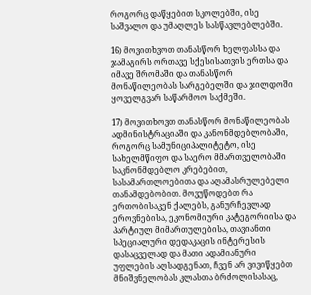როგორც დაწყებით სკოლებში, ისე საშვალო და უმაღლეს სასწავლებლებში.

16) მოვითხვოთ თანასწორ ხელფასსა და ჯამაგირს ორთავე სქესისათვის ერთსა და იმავე შრომაში და თანასწორ მონაწილეობას სარგებელში და ჯილდოში ყოველგვარ საწარმოო საქმეში.

17) მოვითხოვთ თანასწორ მონაწილეობას ადმინისტრაციაში და კანონმდებლობაში, როგორც სამუნიციპალიტეტო, ისე სახელმწიფო და საერო მმართველობაში საკნონმდებლო კრებებით, სასამართლოებითა და აღამასრულებელი თანამდებობით. მოვუწოდებთ რა ერთობისაკენ ქალებს, განურჩევლად ეროვნებისა, ეკონომიური კატეგორიისა და პარტიულ მიმართულებისა, თავიანთი სპეციალური დედაკაცის ინტერესის დასაცველად და მათი ადამიანური უფლების აღსადგენათ, ჩვენ არ ვივიწყებთ მნიშვნელობას კლასთა ბრძოლისასაც,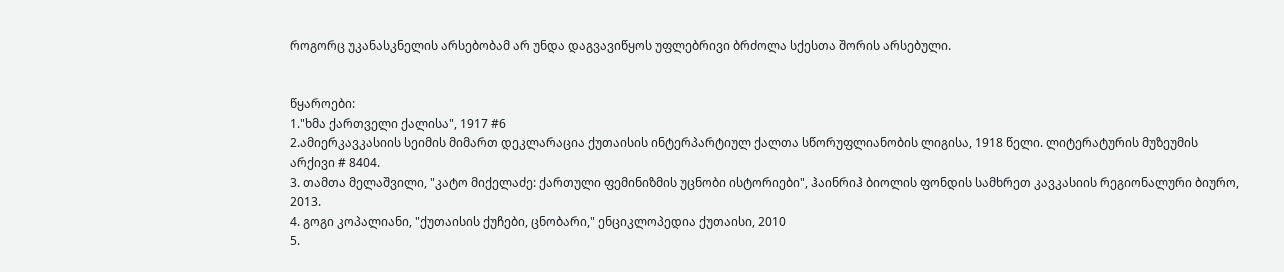როგორც უკანასკნელის არსებობამ არ უნდა დაგვავიწყოს უფლებრივი ბრძოლა სქესთა შორის არსებული.


წყაროები:
1."ხმა ქართველი ქალისა", 1917 #6
2.ამიერკავკასიის სეიმის მიმართ დეკლარაცია ქუთაისის ინტერპარტიულ ქალთა სწორუფლიანობის ლიგისა, 1918 წელი. ლიტერატურის მუზეუმის არქივი # 8404.
3. თამთა მელაშვილი, "კატო მიქელაძე: ქართული ფემინიზმის უცნობი ისტორიები", ჰაინრიჰ ბიოლის ფონდის სამხრეთ კავკასიის რეგიონალური ბიურო, 2013.
4. გოგი კოპალიანი, "ქუთაისის ქუჩები, ცნობარი," ენციკლოპედია ქუთაისი, 2010
5.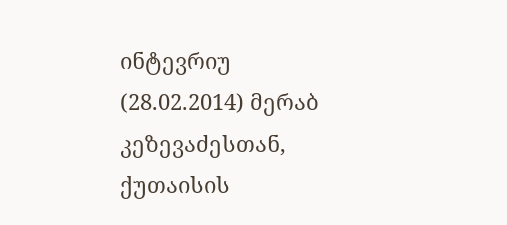ინტევრიუ (28.02.2014) მერაბ კეზევაძესთან, ქუთაისის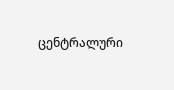ცენტრალური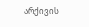არქივის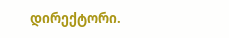დირექტორი.